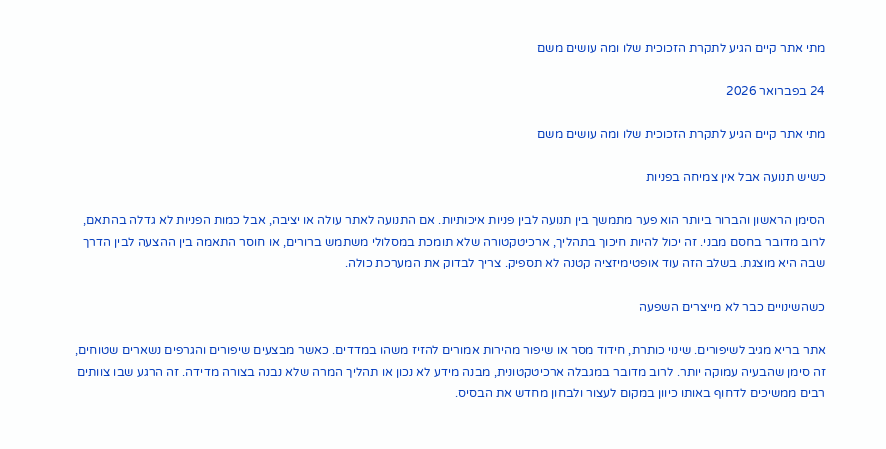מתי אתר קיים הגיע לתקרת הזכוכית שלו ומה עושים משם

24 בפברואר 2026

מתי אתר קיים הגיע לתקרת הזכוכית שלו ומה עושים משם

כשיש תנועה אבל אין צמיחה בפניות

הסימן הראשון והברור ביותר הוא פער מתמשך בין תנועה לבין פניות איכותיות. אם התנועה לאתר עולה או יציבה, אבל כמות הפניות לא גדלה בהתאם, לרוב מדובר בחסם מבני. זה יכול להיות חיכוך בתהליך, ארכיטקטורה שלא תומכת במסלולי משתמש ברורים, או חוסר התאמה בין ההצעה לבין הדרך שבה היא מוצגת. בשלב הזה עוד אופטימיזציה קטנה לא תספיק. צריך לבדוק את המערכת כולה.

כשהשינויים כבר לא מייצרים השפעה

אתר בריא מגיב לשיפורים. שינוי כותרת, חידוד מסר או שיפור מהירות אמורים להזיז משהו במדדים. כאשר מבצעים שיפורים והגרפים נשארים שטוחים, זה סימן שהבעיה עמוקה יותר. לרוב מדובר במגבלה ארכיטקטונית, מבנה מידע לא נכון או תהליך המרה שלא נבנה בצורה מדידה. זה הרגע שבו צוותים רבים ממשיכים לדחוף באותו כיוון במקום לעצור ולבחון מחדש את הבסיס.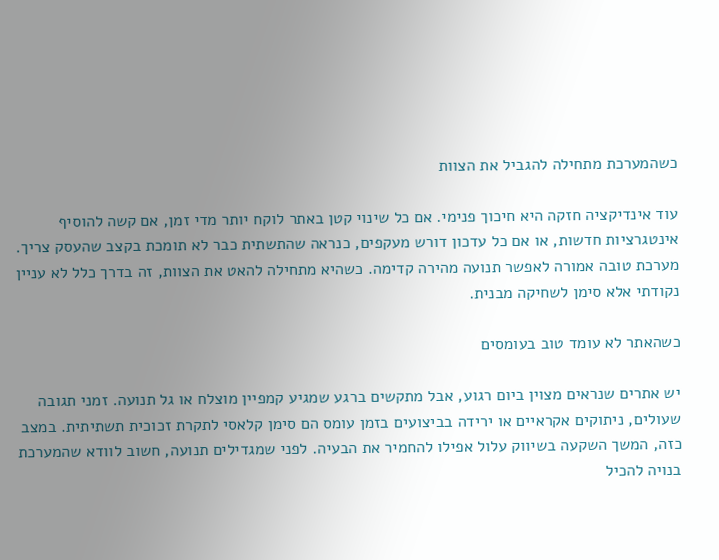כשהמערכת מתחילה להגביל את הצוות

עוד אינדיקציה חזקה היא חיכוך פנימי. אם כל שינוי קטן באתר לוקח יותר מדי זמן, אם קשה להוסיף אינטגרציות חדשות, או אם כל עדכון דורש מעקפים, כנראה שהתשתית כבר לא תומכת בקצב שהעסק צריך. מערכת טובה אמורה לאפשר תנועה מהירה קדימה. כשהיא מתחילה להאט את הצוות, זה בדרך כלל לא עניין נקודתי אלא סימן לשחיקה מבנית.

כשהאתר לא עומד טוב בעומסים

יש אתרים שנראים מצוין ביום רגוע, אבל מתקשים ברגע שמגיע קמפיין מוצלח או גל תנועה. זמני תגובה שעולים, ניתוקים אקראיים או ירידה בביצועים בזמן עומס הם סימן קלאסי לתקרת זכוכית תשתיתית. במצב כזה, המשך השקעה בשיווק עלול אפילו להחמיר את הבעיה. לפני שמגדילים תנועה, חשוב לוודא שהמערכת בנויה להכיל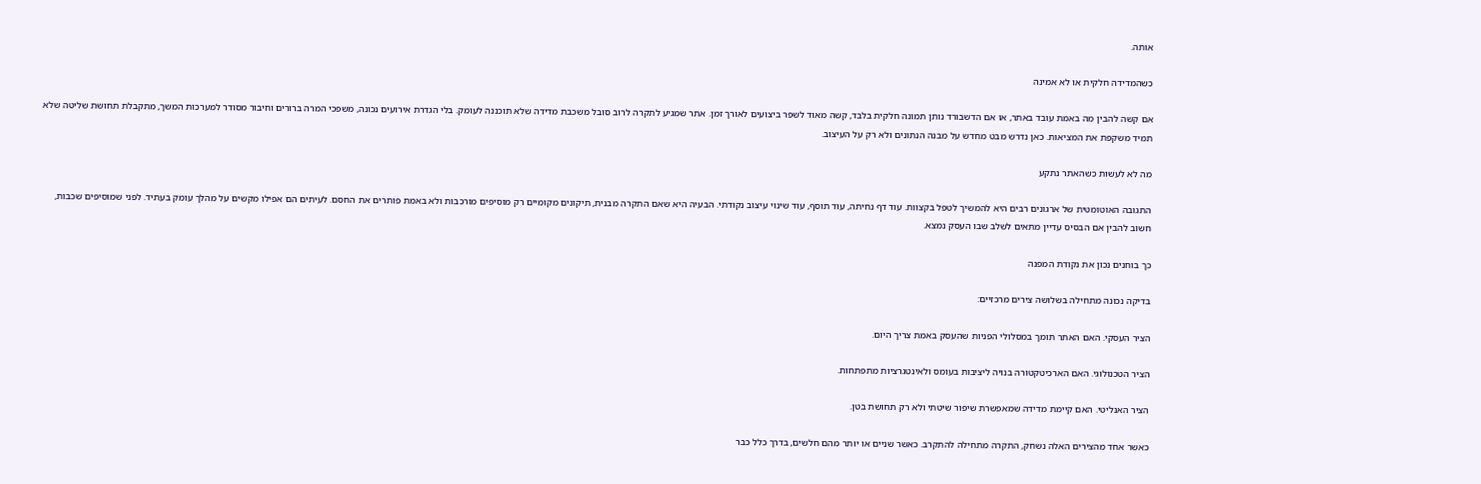אותה.

כשהמדידה חלקית או לא אמינה

אם קשה להבין מה באמת עובד באתר, או אם הדשבורד נותן תמונה חלקית בלבד, קשה מאוד לשפר ביצועים לאורך זמן. אתר שמגיע לתקרה לרוב סובל משכבת מדידה שלא תוכננה לעומק. בלי הגדרת אירועים נכונה, משפכי המרה ברורים וחיבור מסודר למערכות המשך, מתקבלת תחושת שליטה שלא תמיד משקפת את המציאות. כאן נדרש מבט מחדש על מבנה הנתונים ולא רק על העיצוב.

מה לא לעשות כשהאתר נתקע

התגובה האוטומטית של ארגונים רבים היא להמשיך לטפל בקצוות. עוד דף נחיתה, עוד תוסף, עוד שינוי עיצוב נקודתי. הבעיה היא שאם התקרה מבנית, תיקונים מקומיים רק מוסיפים מורכבות ולא באמת פותרים את החסם. לעיתים הם אפילו מקשים על מהלך עומק בעתיד. לפני שמוסיפים שכבות, חשוב להבין אם הבסיס עדיין מתאים לשלב שבו העסק נמצא.

כך בוחנים נכון את נקודת המפנה

בדיקה נכונה מתחילה בשלושה צירים מרכזיים:

הציר העסקי. האם האתר תומך במסלולי הפניות שהעסק באמת צריך היום.

הציר הטכנולוגי. האם הארכיטקטורה בנויה ליציבות בעומס ולאינטגרציות מתפתחות.

הציר האנליטי. האם קיימת מדידה שמאפשרת שיפור שיטתי ולא רק תחושת בטן.

כאשר אחד מהצירים האלה נשחק, התקרה מתחילה להתקרב. כאשר שניים או יותר מהם חלשים, בדרך כלל כבר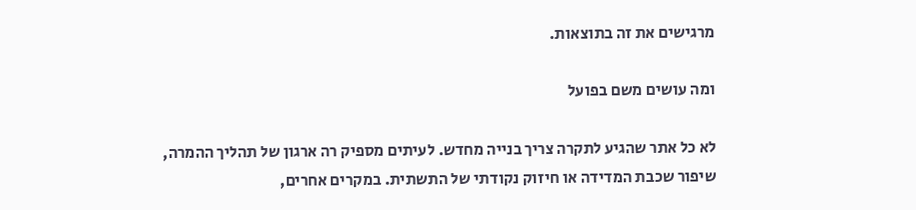מרגישים את זה בתוצאות.

ומה עושים משם בפועל

לא כל אתר שהגיע לתקרה צריך בנייה מחדש. לעיתים מספיק רה ארגון של תהליך ההמרה, שיפור שכבת המדידה או חיזוק נקודתי של התשתית. במקרים אחרים,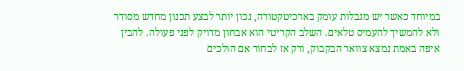במיוחד כאשר יש מגבלות עומק בארכיטקטורה, נכון יותר לבצע תכנון מחדש מסודר ולא להמשיך להעמיס טלאים. השלב הקריטי הוא אבחון מדויק לפני פעולה. להבין איפה באמת נמצא צוואר הבקבוק, ורק אז לבחור אם הולכים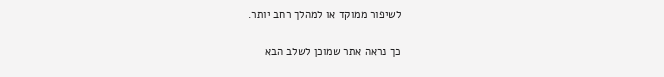לשיפור ממוקד או למהלך רחב יותר.

כך נראה אתר שמוכן לשלב הבא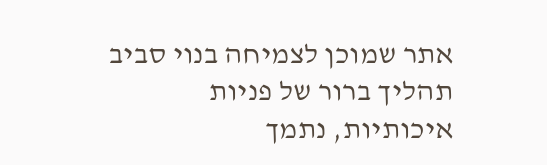אתר שמוכן לצמיחה בנוי סביב תהליך ברור של פניות איכותיות, נתמך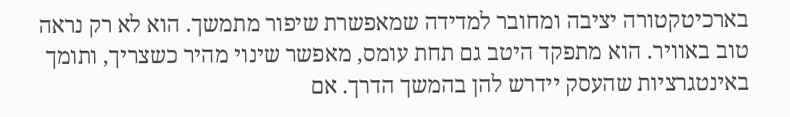בארכיטקטורה יציבה ומחובר למדידה שמאפשרת שיפור מתמשך. הוא לא רק נראה טוב באוויר. הוא מתפקד היטב גם תחת עומס, מאפשר שינוי מהיר כשצריך, ותומך באינטגרציות שהעסק יידרש להן בהמשך הדרך. אם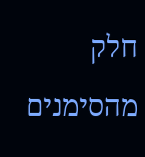חלק מהסימנים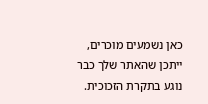כאן נשמעים מוכרים, ייתכן שהאתר שלך כבר נוגע בתקרת הזכוכית.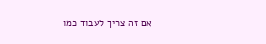אם זה צריך לעבוד כמו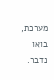מערכת, בואו נדבר.